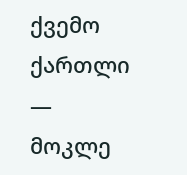ქვემო ქართლი — მოკლე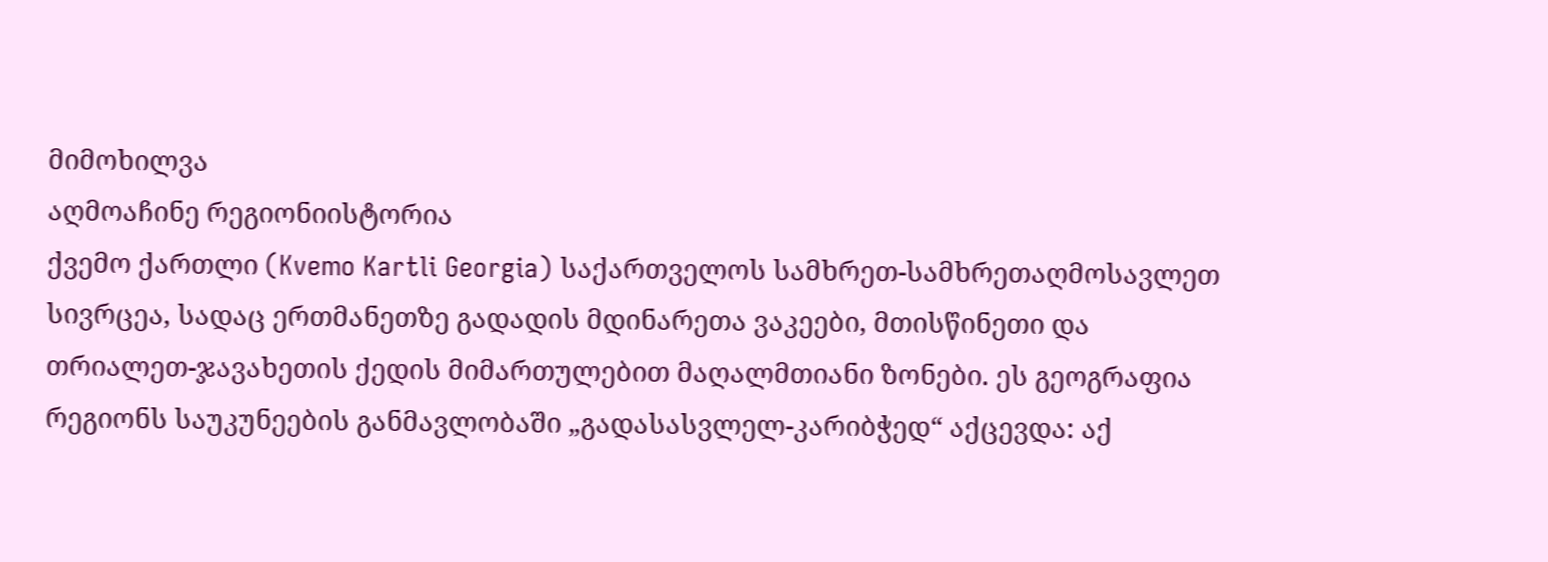მიმოხილვა
აღმოაჩინე რეგიონიისტორია
ქვემო ქართლი (Kvemo Kartli Georgia) საქართველოს სამხრეთ-სამხრეთაღმოსავლეთ სივრცეა, სადაც ერთმანეთზე გადადის მდინარეთა ვაკეები, მთისწინეთი და თრიალეთ-ჯავახეთის ქედის მიმართულებით მაღალმთიანი ზონები. ეს გეოგრაფია რეგიონს საუკუნეების განმავლობაში „გადასასვლელ-კარიბჭედ“ აქცევდა: აქ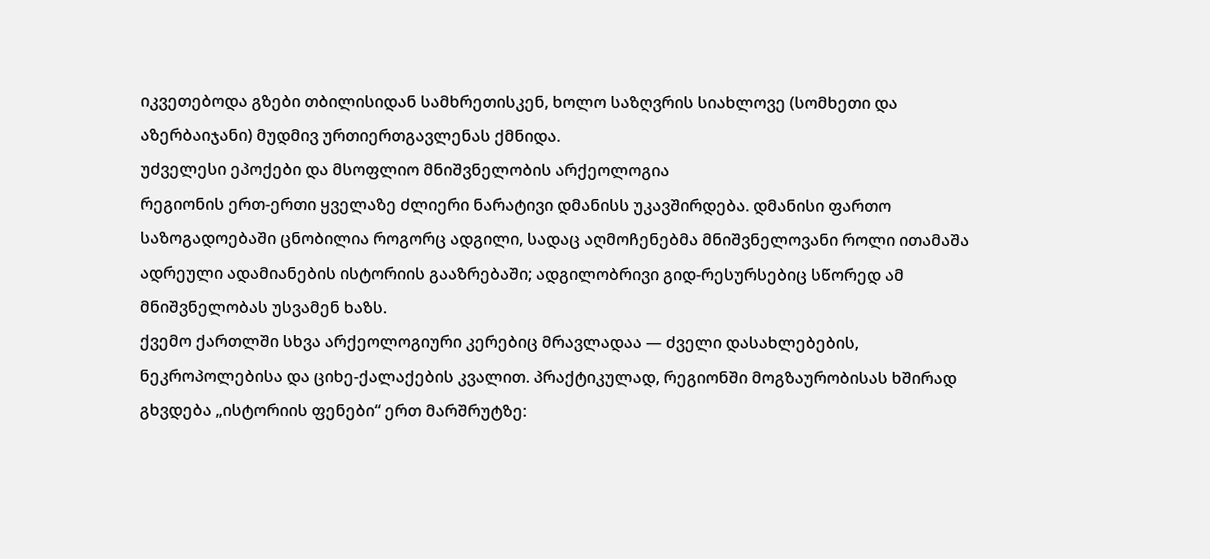იკვეთებოდა გზები თბილისიდან სამხრეთისკენ, ხოლო საზღვრის სიახლოვე (სომხეთი და აზერბაიჯანი) მუდმივ ურთიერთგავლენას ქმნიდა.
უძველესი ეპოქები და მსოფლიო მნიშვნელობის არქეოლოგია
რეგიონის ერთ-ერთი ყველაზე ძლიერი ნარატივი დმანისს უკავშირდება. დმანისი ფართო საზოგადოებაში ცნობილია როგორც ადგილი, სადაც აღმოჩენებმა მნიშვნელოვანი როლი ითამაშა ადრეული ადამიანების ისტორიის გააზრებაში; ადგილობრივი გიდ-რესურსებიც სწორედ ამ მნიშვნელობას უსვამენ ხაზს.
ქვემო ქართლში სხვა არქეოლოგიური კერებიც მრავლადაა — ძველი დასახლებების, ნეკროპოლებისა და ციხე-ქალაქების კვალით. პრაქტიკულად, რეგიონში მოგზაურობისას ხშირად გხვდება „ისტორიის ფენები“ ერთ მარშრუტზე: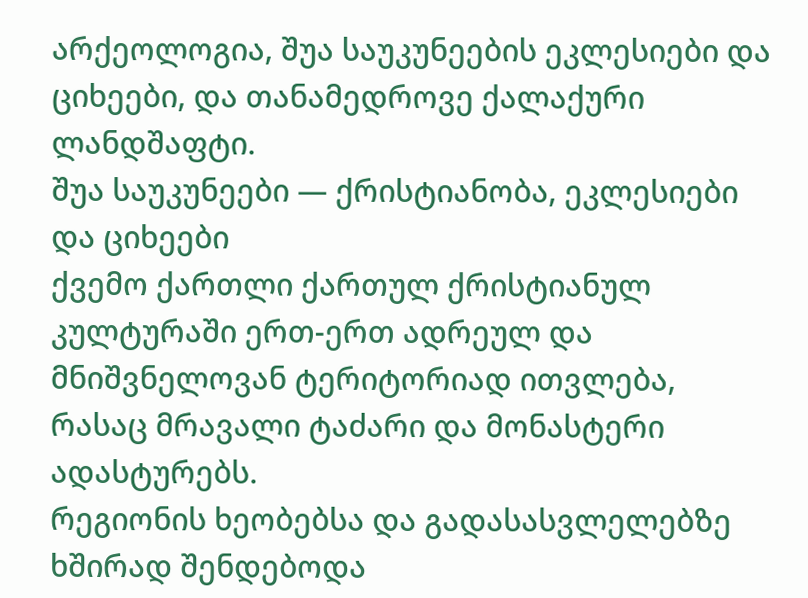არქეოლოგია, შუა საუკუნეების ეკლესიები და ციხეები, და თანამედროვე ქალაქური ლანდშაფტი.
შუა საუკუნეები — ქრისტიანობა, ეკლესიები და ციხეები
ქვემო ქართლი ქართულ ქრისტიანულ კულტურაში ერთ-ერთ ადრეულ და მნიშვნელოვან ტერიტორიად ითვლება, რასაც მრავალი ტაძარი და მონასტერი ადასტურებს.
რეგიონის ხეობებსა და გადასასვლელებზე ხშირად შენდებოდა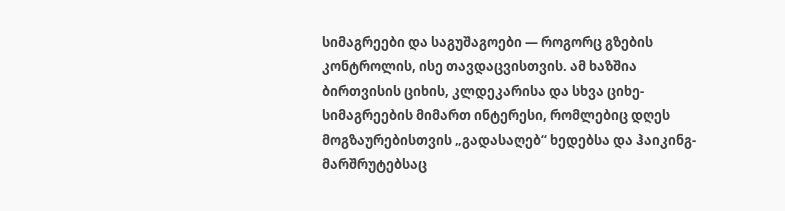სიმაგრეები და საგუშაგოები — როგორც გზების კონტროლის, ისე თავდაცვისთვის. ამ ხაზშია ბირთვისის ციხის, კლდეკარისა და სხვა ციხე-სიმაგრეების მიმართ ინტერესი, რომლებიც დღეს მოგზაურებისთვის „გადასაღებ“ ხედებსა და ჰაიკინგ-მარშრუტებსაც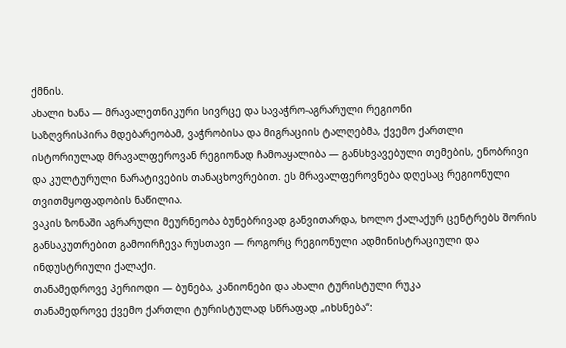ქმნის.
ახალი ხანა — მრავალეთნიკური სივრცე და სავაჭრო-აგრარული რეგიონი
საზღვრისპირა მდებარეობამ, ვაჭრობისა და მიგრაციის ტალღებმა, ქვემო ქართლი ისტორიულად მრავალფეროვან რეგიონად ჩამოაყალიბა — განსხვავებული თემების, ენობრივი და კულტურული ნარატივების თანაცხოვრებით. ეს მრავალფეროვნება დღესაც რეგიონული თვითმყოფადობის ნაწილია.
ვაკის ზონაში აგრარული მეურნეობა ბუნებრივად განვითარდა, ხოლო ქალაქურ ცენტრებს შორის განსაკუთრებით გამოირჩევა რუსთავი — როგორც რეგიონული ადმინისტრაციული და ინდუსტრიული ქალაქი.
თანამედროვე პერიოდი — ბუნება, კანიონები და ახალი ტურისტული რუკა
თანამედროვე ქვემო ქართლი ტურისტულად სწრაფად „იხსნება“: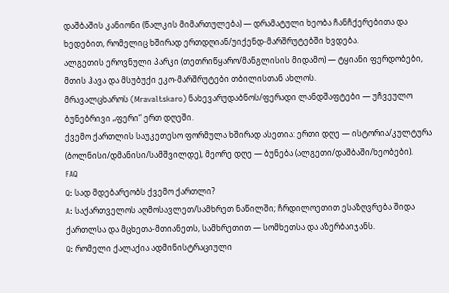დაშბაშის კანიონი (წალკის მიმართულება) — დრამატული ხეობა ჩანჩქერებითა და ხედებით, რომელიც ხშირად ერთდღიან/უიქენდ-მარშრუტებში ხვდება.
ალგეთის ეროვნული პარკი (თეთრიწყარო/მანგლისის მიდამო) — ტყიანი ფერდობები, მთის ჰავა და მსუბუქი ეკო-მარშრუტები თბილისთან ახლოს.
მრავალცხაროს (Mravaltskaro) ნახევარუდაბნოს/ფერადი ლანდშაფტები — უჩვეულო ბუნებრივი „ფერი“ ერთ დღეში.
ქვემო ქართლის საუკეთესო ფორმულა ხშირად ასეთია: ერთი დღე — ისტორია/კულტურა (ბოლნისი/დმანისი/სამშვილდე), მეორე დღე — ბუნება (ალგეთი/დაშბაში/ხეობები).
FAQ
Q: სად მდებარეობს ქვემო ქართლი?
A: საქართველოს აღმოსავლეთ/სამხრეთ ნაწილში; ჩრდილოეთით ესაზღვრება შიდა ქართლსა და მცხეთა-მთიანეთს, სამხრეთით — სომხეთსა და აზერბაიჯანს.
Q: რომელი ქალაქია ადმინისტრაციული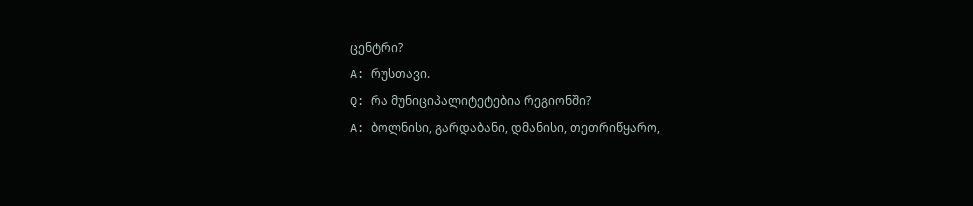ცენტრი?
A: რუსთავი.
Q: რა მუნიციპალიტეტებია რეგიონში?
A: ბოლნისი, გარდაბანი, დმანისი, თეთრიწყარო,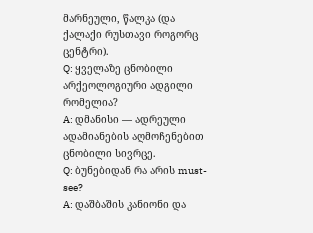მარნეული, წალკა (და ქალაქი რუსთავი როგორც ცენტრი).
Q: ყველაზე ცნობილი არქეოლოგიური ადგილი რომელია?
A: დმანისი — ადრეული ადამიანების აღმოჩენებით ცნობილი სივრცე.
Q: ბუნებიდან რა არის must-see?
A: დაშბაშის კანიონი და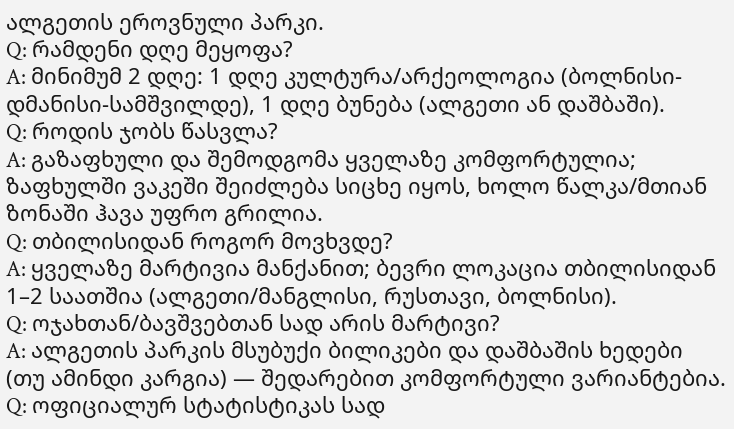ალგეთის ეროვნული პარკი.
Q: რამდენი დღე მეყოფა?
A: მინიმუმ 2 დღე: 1 დღე კულტურა/არქეოლოგია (ბოლნისი-დმანისი-სამშვილდე), 1 დღე ბუნება (ალგეთი ან დაშბაში).
Q: როდის ჯობს წასვლა?
A: გაზაფხული და შემოდგომა ყველაზე კომფორტულია; ზაფხულში ვაკეში შეიძლება სიცხე იყოს, ხოლო წალკა/მთიან ზონაში ჰავა უფრო გრილია.
Q: თბილისიდან როგორ მოვხვდე?
A: ყველაზე მარტივია მანქანით; ბევრი ლოკაცია თბილისიდან 1–2 საათშია (ალგეთი/მანგლისი, რუსთავი, ბოლნისი).
Q: ოჯახთან/ბავშვებთან სად არის მარტივი?
A: ალგეთის პარკის მსუბუქი ბილიკები და დაშბაშის ხედები (თუ ამინდი კარგია) — შედარებით კომფორტული ვარიანტებია.
Q: ოფიციალურ სტატისტიკას სად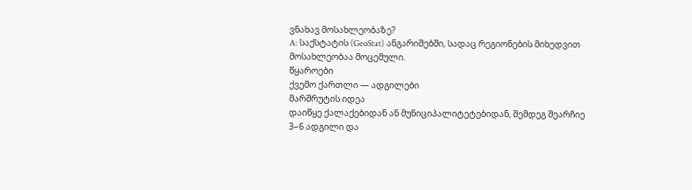ვნახავ მოსახლეობაზე?
A: საქსტატის (GeoStat) ანგარიშებში, სადაც რეგიონების მიხედვით მოსახლეობაა მოცემული.
წყაროები
ქვემო ქართლი — ადგილები
მარშრუტის იდეა
დაიწყე ქალაქებიდან ან მუნიციპალიტეტებიდან, შემდეგ შეარჩიე 3–6 ადგილი და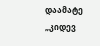დაამატე „კიდევ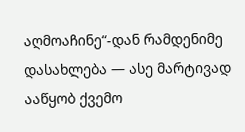აღმოაჩინე“-დან რამდენიმე დასახლება — ასე მარტივად ააწყობ ქვემო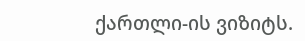ქართლი-ის ვიზიტს.